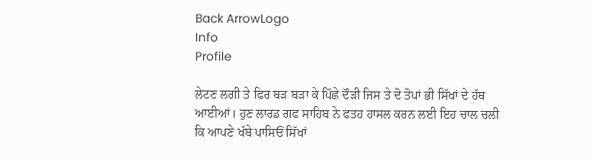Back ArrowLogo
Info
Profile

ਲੇਟਣ ਲਗੀ ਤੇ ਫਿਰ ਬੜ ਬੜਾ ਕੇ ਪਿੱਛੇ ਦੌੜੀ ਜਿਸ ਤੇ ਦੋ ਤੋਪਾਂ ਭੀ ਸਿੱਖਾਂ ਦੇ ਹੱਥ ਆਈਆਂ। ਹੁਣ ਲਾਰਡ ਗਫ ਸਾਹਿਬ ਨੇ ਫਤਹ ਹਾਸਲ ਕਰਨ ਲਈ ਇਹ ਚਾਲ ਚਲੀ ਕਿ ਆਪਣੇ ਖੱਬੇ ਪਾਸਿਓਂ ਸਿੱਖਾਂ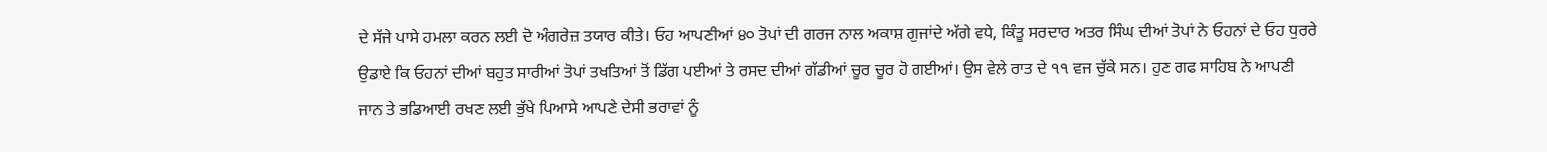ਦੇ ਸੱਜੇ ਪਾਸੇ ਹਮਲਾ ਕਰਨ ਲਈ ਦੋ ਅੰਗਰੇਜ਼ ਤਯਾਰ ਕੀਤੇ। ਓਹ ਆਪਣੀਆਂ ੪੦ ਤੋਪਾਂ ਦੀ ਗਰਜ ਨਾਲ ਅਕਾਸ਼ ਗੁਜਾਂਦੇ ਅੱਗੇ ਵਧੇ, ਕਿੰਤੂ ਸਰਦਾਰ ਅਤਰ ਸਿੰਘ ਦੀਆਂ ਤੋਪਾਂ ਨੇ ਓਹਨਾਂ ਦੇ ਓਹ ਧੁਰਰੇ ਉਡਾਏ ਕਿ ਓਹਨਾਂ ਦੀਆਂ ਬਹੁਤ ਸਾਰੀਆਂ ਤੋਪਾਂ ਤਖਤਿਆਂ ਤੋਂ ਡਿੱਗ ਪਈਆਂ ਤੇ ਰਸਦ ਦੀਆਂ ਗੱਡੀਆਂ ਚੂਰ ਚੂਰ ਹੋ ਗਈਆਂ। ਉਸ ਵੇਲੇ ਰਾਤ ਦੇ ੧੧ ਵਜ ਚੁੱਕੇ ਸਨ। ਹੁਣ ਗਫ ਸਾਹਿਬ ਨੇ ਆਪਣੀ ਜਾਨ ਤੇ ਭਡਿਆਈ ਰਖਣ ਲਈ ਭੁੱਖੇ ਪਿਆਸੇ ਆਪਣੇ ਦੇਸੀ ਭਰਾਵਾਂ ਨੂੰ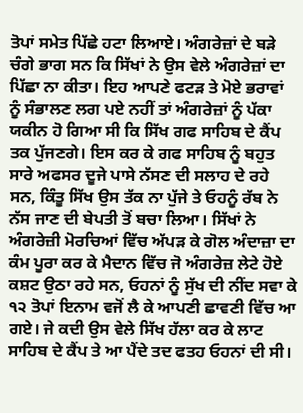ਤੋਪਾਂ ਸਮੇਤ ਪਿੱਛੇ ਹਟਾ ਲਿਆਏ। ਅੰਗਰੇਜ਼ਾਂ ਦੇ ਬੜੇ ਚੰਗੇ ਭਾਗ ਸਨ ਕਿ ਸਿੱਖਾਂ ਨੇ ਉਸ ਵੇਲੇ ਅੰਗਰੇਜ਼ਾਂ ਦਾ ਪਿੱਛਾ ਨਾ ਕੀਤਾ। ਇਹ ਆਪਣੇ ਫਟੜ ਤੇ ਮੋਏ ਭਰਾਵਾਂ ਨੂੰ ਸੰਭਾਲਣ ਲਗ ਪਏ ਨਹੀਂ ਤਾਂ ਅੰਗਰੇਜ਼ਾਂ ਨੂੰ ਪੱਕਾ ਯਕੀਨ ਹੋ ਗਿਆ ਸੀ ਕਿ ਸਿੱਖ ਗਫ ਸਾਹਿਬ ਦੇ ਕੈਂਪ ਤਕ ਪੁੱਜਣਗੇ। ਇਸ ਕਰ ਕੇ ਗਫ ਸਾਹਿਬ ਨੂੰ ਬਹੁਤ ਸਾਰੇ ਅਫਸਰ ਦੂਜੇ ਪਾਸੇ ਨੱਸਣ ਦੀ ਸਲਾਹ ਦੇ ਰਹੇ ਸਨ, ਕਿੰਤੂ ਸਿੱਖ ਉਸ ਤੱਕ ਨਾ ਪੁੱਜੇ ਤੇ ਓਹਨੂੰ ਰੱਬ ਨੇ ਨੱਸ ਜਾਣ ਦੀ ਬੇਪਤੀ ਤੋਂ ਬਚਾ ਲਿਆ। ਸਿੱਖਾਂ ਨੇ ਅੰਗਰੇਜ਼ੀ ਮੋਰਚਿਆਂ ਵਿੱਚ ਅੱਪੜ ਕੇ ਗੋਲ ਅੰਦਾਜ਼ਾ ਦਾ ਕੰਮ ਪੂਰਾ ਕਰ ਕੇ ਮੈਦਾਨ ਵਿੱਚ ਜੋ ਅੰਗਰੇਜ਼ ਲੇਟੇ ਹੋਏ ਕਸ਼ਟ ਉਠਾ ਰਹੇ ਸਨ, ਓਹਨਾਂ ਨੂੰ ਸੁੱਖ ਦੀ ਨੀਂਦ ਸਵਾ ਕੇ ੧੨ ਤੋਪਾਂ ਇਨਾਮ ਵਜੋਂ ਲੈ ਕੇ ਆਪਣੀ ਛਾਵਣੀ ਵਿੱਚ ਆ ਗਏ। ਜੇ ਕਦੀ ਉਸ ਵੇਲੇ ਸਿੱਖ ਹੱਲਾ ਕਰ ਕੇ ਲਾਟ ਸਾਹਿਬ ਦੇ ਕੈਂਪ ਤੇ ਆ ਪੈਂਦੇ ਤਦ ਫਤਹ ਓਹਨਾਂ ਦੀ ਸੀ।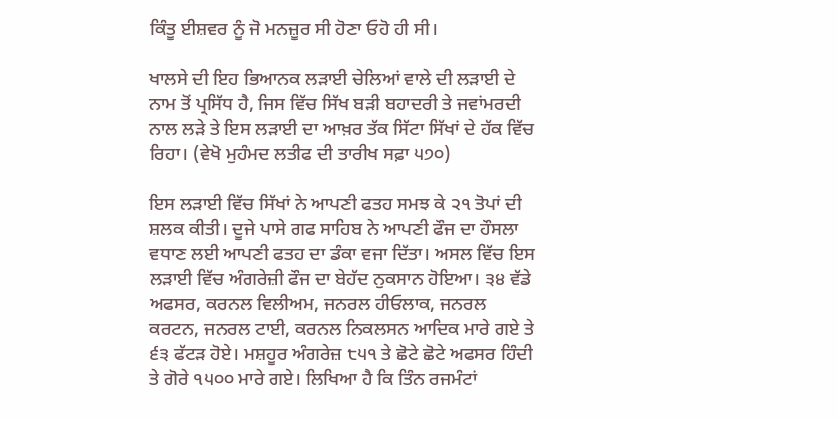ਕਿੰਤੂ ਈਸ਼ਵਰ ਨੂੰ ਜੋ ਮਨਜ਼ੂਰ ਸੀ ਹੋਣਾ ਓਹੋ ਹੀ ਸੀ।

ਖਾਲਸੇ ਦੀ ਇਹ ਭਿਆਨਕ ਲੜਾਈ ਚੇਲਿਆਂ ਵਾਲੇ ਦੀ ਲੜਾਈ ਦੇ ਨਾਮ ਤੋਂ ਪ੍ਰਸਿੱਧ ਹੈ, ਜਿਸ ਵਿੱਚ ਸਿੱਖ ਬੜੀ ਬਹਾਦਰੀ ਤੇ ਜਵਾਂਮਰਦੀ ਨਾਲ ਲੜੇ ਤੇ ਇਸ ਲੜਾਈ ਦਾ ਆਖ਼ਰ ਤੱਕ ਸਿੱਟਾ ਸਿੱਖਾਂ ਦੇ ਹੱਕ ਵਿੱਚ ਰਿਹਾ। (ਵੇਖੋ ਮੁਹੰਮਦ ਲਤੀਫ ਦੀ ਤਾਰੀਖ ਸਫ਼ਾ ੫੭੦)

ਇਸ ਲੜਾਈ ਵਿੱਚ ਸਿੱਖਾਂ ਨੇ ਆਪਣੀ ਫਤਹ ਸਮਝ ਕੇ ੨੧ ਤੋਪਾਂ ਦੀ ਸ਼ਲਕ ਕੀਤੀ। ਦੂਜੇ ਪਾਸੇ ਗਫ ਸਾਹਿਬ ਨੇ ਆਪਣੀ ਫੌਜ ਦਾ ਹੌਸਲਾ ਵਧਾਣ ਲਈ ਆਪਣੀ ਫਤਹ ਦਾ ਡੰਕਾ ਵਜਾ ਦਿੱਤਾ। ਅਸਲ ਵਿੱਚ ਇਸ ਲੜਾਈ ਵਿੱਚ ਅੰਗਰੇਜ਼ੀ ਫੌਜ ਦਾ ਬੇਹੱਦ ਨੁਕਸਾਨ ਹੋਇਆ। ੩੪ ਵੱਡੇ ਅਫਸਰ, ਕਰਨਲ ਵਿਲੀਅਮ, ਜਨਰਲ ਹੀਓਲਾਕ, ਜਨਰਲ ਕਰਟਨ, ਜਨਰਲ ਟਾਈ, ਕਰਨਲ ਨਿਕਲਸਨ ਆਦਿਕ ਮਾਰੇ ਗਏ ਤੇ ੬੩ ਫੱਟੜ ਹੋਏ। ਮਸ਼ਹੂਰ ਅੰਗਰੇਜ਼ ੮੫੧ ਤੇ ਛੋਟੇ ਛੋਟੇ ਅਫਸਰ ਹਿੰਦੀ ਤੇ ਗੋਰੇ ੧੫੦੦ ਮਾਰੇ ਗਏ। ਲਿਖਿਆ ਹੈ ਕਿ ਤਿੰਨ ਰਜਮੰਟਾਂ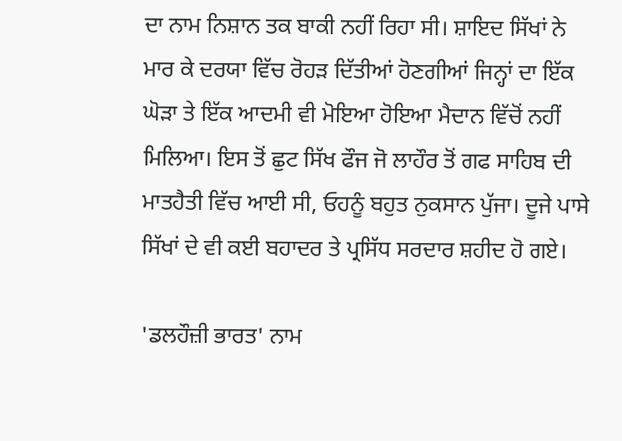ਦਾ ਨਾਮ ਨਿਸ਼ਾਨ ਤਕ ਬਾਕੀ ਨਹੀਂ ਰਿਹਾ ਸੀ। ਸ਼ਾਇਦ ਸਿੱਖਾਂ ਨੇ ਮਾਰ ਕੇ ਦਰਯਾ ਵਿੱਚ ਰੋਹੜ ਦਿੱਤੀਆਂ ਹੋਣਗੀਆਂ ਜਿਨ੍ਹਾਂ ਦਾ ਇੱਕ ਘੋੜਾ ਤੇ ਇੱਕ ਆਦਮੀ ਵੀ ਮੋਇਆ ਹੋਇਆ ਮੈਦਾਨ ਵਿੱਚੋਂ ਨਹੀਂ ਮਿਲਿਆ। ਇਸ ਤੋਂ ਛੁਟ ਸਿੱਖ ਫੌਜ ਜੋ ਲਾਹੌਰ ਤੋਂ ਗਫ ਸਾਹਿਬ ਦੀ ਮਾਤਹੈਤੀ ਵਿੱਚ ਆਈ ਸੀ, ਓਹਨੂੰ ਬਹੁਤ ਨੁਕਸਾਨ ਪੁੱਜਾ। ਦੂਜੇ ਪਾਸੇ ਸਿੱਖਾਂ ਦੇ ਵੀ ਕਈ ਬਹਾਦਰ ਤੇ ਪ੍ਰਸਿੱਧ ਸਰਦਾਰ ਸ਼ਹੀਦ ਹੋ ਗਏ।

'ਡਲਹੌਜ਼ੀ ਭਾਰਤ' ਨਾਮ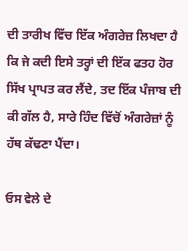ਦੀ ਤਾਰੀਖ ਵਿੱਚ ਇੱਕ ਅੰਗਰੇਜ਼ ਲਿਖਦਾ ਹੈ ਕਿ ਜੇ ਕਦੀ ਇਸੇ ਤਰ੍ਹਾਂ ਦੀ ਇੱਕ ਫਤਹ ਹੋਰ ਸਿੱਖ ਪ੍ਰਾਪਤ ਕਰ ਲੈਂਦੇ, ਤਦ ਇੱਕ ਪੰਜਾਬ ਦੀ ਕੀ ਗੱਲ ਹੈ, ਸਾਰੇ ਹਿੰਦ ਵਿੱਚੋਂ ਅੰਗਰੇਜ਼ਾਂ ਨੂੰ ਹੱਥ ਕੱਢਣਾ ਪੈਂਦਾ।

ਓਸ ਵੇਲੇ ਦੇ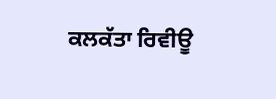ਕਲਕੱਤਾ ਰਿਵੀਊ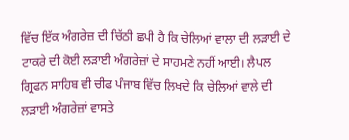ਵਿੱਚ ਇੱਕ ਅੰਗਰੇਜ਼ ਦੀ ਚਿੱਠੀ ਛਪੀ ਹੈ ਕਿ ਚੇਲਿਆਂ ਵਾਲਾ ਦੀ ਲੜਾਈ ਦੇ ਟਾਕਰੇ ਦੀ ਕੋਈ ਲੜਾਈ ਅੰਗਰੇਜ਼ਾਂ ਦੇ ਸਾਹਮਣੇ ਨਹੀਂ ਆਈ। ਲੈਪਲ ਗ੍ਰਿਫਨ ਸਾਹਿਬ ਵੀ ਚੀਫ ਪੰਜਾਬ ਵਿੱਚ ਲਿਖਦੇ ਕਿ ਚੇਲਿਆਂ ਵਾਲੇ ਦੀ ਲੜਾਈ ਅੰਗਰੇਜ਼ਾਂ ਵਾਸਤੇ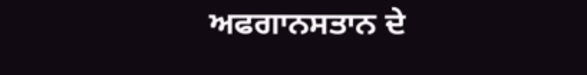ਅਫਗਾਨਸਤਾਨ ਦੇ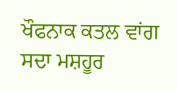ਖੌਫਨਾਕ ਕਤਲ ਵਾਂਗ ਸਦਾ ਮਸ਼ਹੂਰ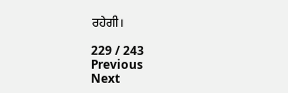ਰਹੇਗੀ।

229 / 243
Previous
Next